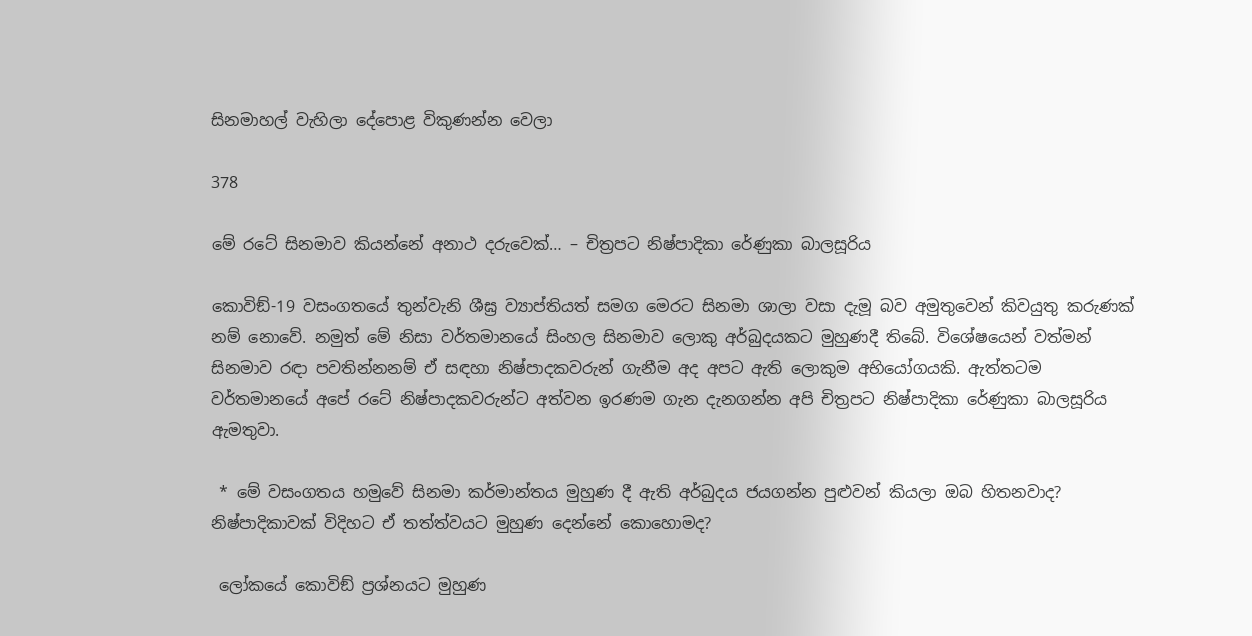සිනමාහල් වැහිලා දේපොළ විකුණන්න වෙලා

378

මේ රටේ සිනමාව කියන්නේ අනාථ දරුවෙක්… – චිත්‍රපට නිෂ්පාදිකා රේණුකා බාලසූරිය

කොවිඞ්-19 වසංගතයේ තුන්වැනි ශීඝ්‍ර ව්‍යාප්තියත් සමග මෙරට සිනමා ශාලා වසා දැමූ බව අමුතුවෙන් කිවයුතු කරුණක් නම් නොවේ. නමුත් මේ නිසා වර්තමානයේ සිංහල සිනමාව ලොකු අර්බුදයකට මුහුණදී තිබේ. විශේෂයෙන් වත්මන් සිනමාව රඳා පවතින්නනම් ඒ සඳහා නිෂ්පාදකවරුන් ගැනීම අද අපට ඇති ලොකුම අභියෝගයකි. ඇත්තටම වර්තමානයේ අපේ රටේ නිෂ්පාදකවරුන්ට අත්වන ඉරණම ගැන දැනගන්න අපි චිත්‍රපට නිෂ්පාදිකා රේණුකා බාලසූරිය ඇමතුවා.

 * මේ වසංගතය හමුවේ සිනමා කර්මාන්තය මුහුණ දී ඇති අර්බුදය ජයගන්න පුළුවන් කියලා ඔබ හිතනවාද? නිෂ්පාදිකාවක් විදිහට ඒ තත්ත්වයට මුහුණ දෙන්නේ කොහොමද?

 ලෝකයේ කොවිඞ් ප්‍රශ්නයට මුහුණ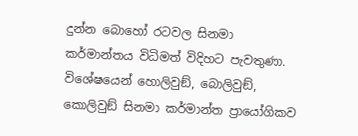දුන්න බොහෝ රටවල සිනමා කර්මාන්තය විධිමත් විදිහට පැවතුණා. විශේෂයෙන් හොලිවුඞ්, බොලිවුඞ්, කොලිවුඞ් සිනමා කර්මාන්ත ප්‍රායෝගිකව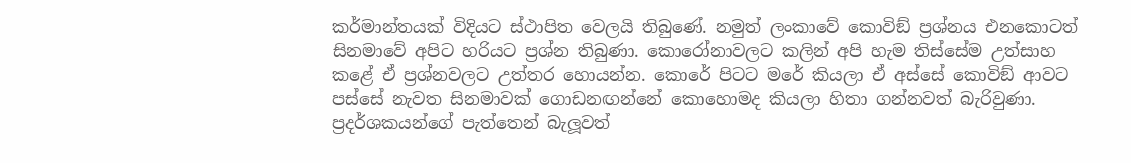කර්මාන්තයක් විදියට ස්ථාපිත වෙලයි තිබුණේ. නමුත් ලංකාවේ කොවිඞ් ප්‍රශ්නය එනකොටත් සිනමාවේ අපිට හරියට ප්‍රශ්න තිබුණා. කොරෝනාවලට කලින් අපි හැම තිස්සේම උත්සාහ කළේ ඒ ප්‍රශ්නවලට උත්තර හොයන්න. කොරේ පිටට මරේ කියලා ඒ අස්සේ කොවිඞ් ආවට පස්සේ නැවත සිනමාවක් ගොඩනඟන්නේ කොහොමද කියලා හිතා ගන්නවත් බැරිවුණා. ප්‍රදර්ශකයන්ගේ පැත්තෙන් බැලූවත්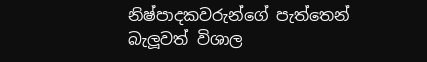නිෂ්පාදකවරුන්ගේ පැත්තෙන් බැලූවත් විශාල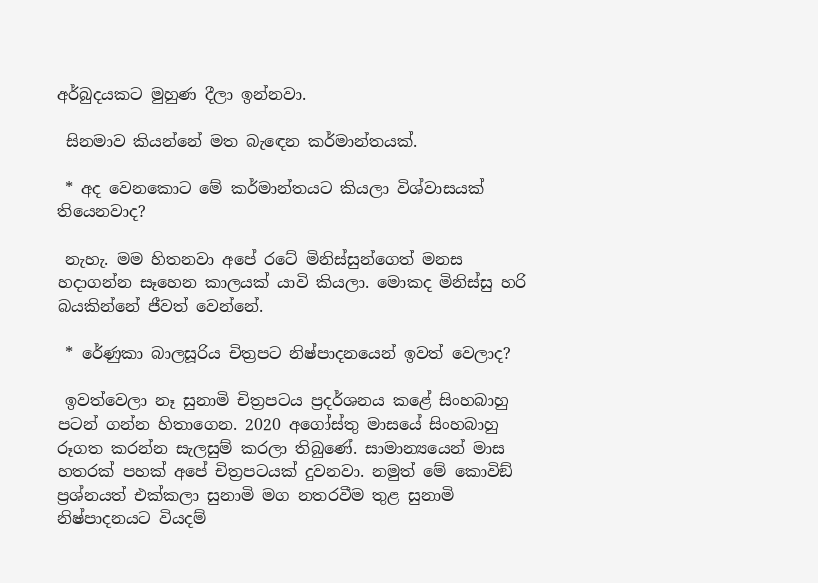අර්බුදයකට මුහුණ දීලා ඉන්නවා.

 සිනමාව කියන්නේ මත බැඳෙන කර්මාන්තයක්.

 * අද වෙනකොට මේ කර්මාන්තයට කියලා විශ්වාසයක් තියෙනවාද?

 නැහැ. මම හිතනවා අපේ රටේ මිනිස්සුන්ගෙත් මනස හදාගන්න සෑහෙන කාලයක් යාවි කියලා. මොකද මිනිස්සු හරි බයකින්නේ ජීවත් වෙන්නේ.

 * රේණුකා බාලසූරිය චිත්‍රපට නිෂ්පාදනයෙන් ඉවත් වෙලාද?

 ඉවත්වෙලා නෑ සුනාමි චිත්‍රපටය ප්‍රදර්ශනය කළේ සිංහබාහු පටන් ගන්න හිතාගෙන. 2020 අගෝස්තු මාසයේ සිංහබාහු රූගත කරන්න සැලසුම් කරලා තිබුණේ. සාමාන්‍යයෙන් මාස හතරක් පහක් අපේ චිත්‍රපටයක් දුවනවා. නමුත් මේ කොවිඞ් ප්‍රශ්නයත් එක්කලා සුනාමි මග නතරවීම තුළ සුනාමි නිෂ්පාදනයට වියදම්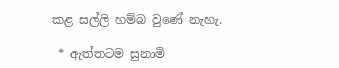කළ සල්ලි හම්බ වුණේ නැහැ.

 * ඇත්තටම සුනාමි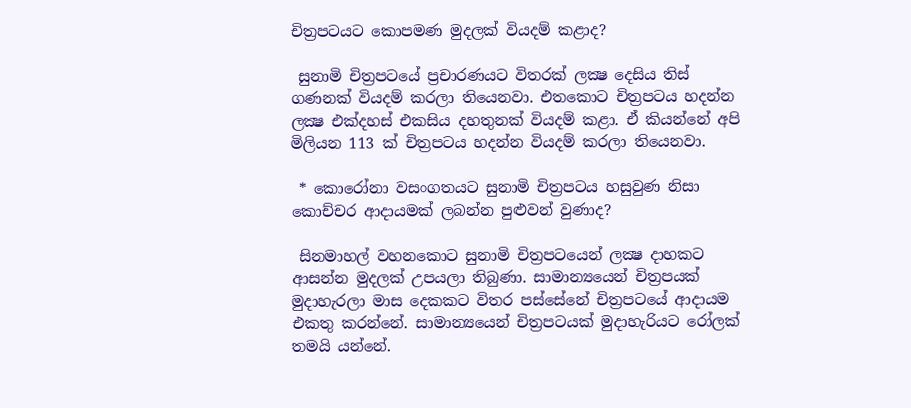චිත්‍රපටයට කොපමණ මුදලක් වියදම් කළාද?

 සුනාමි චිත්‍රපටයේ ප්‍රචාරණයට විතරක් ලක්‍ෂ දෙසිය තිස් ගණනක් වියදම් කරලා තියෙනවා. එතකොට චිත්‍රපටය හදන්න ලක්‍ෂ එක්දහස් එකසිය දහතුනක් වියදම් කළා. ඒ කියන්නේ අපි මිලියන 113 ක් චිත්‍රපටය හදන්න වියදම් කරලා තියෙනවා.

 * කොරෝනා වසංගතයට සුනාමි චිත්‍රපටය හසුවුණ නිසා කොච්චර ආදායමක් ලබන්න පුළුවන් වුණාද?

 සිනමාහල් වහනකොට සුනාමි චිත්‍රපටයෙන් ලක්‍ෂ දාහකට ආසන්න මුදලක් උපයලා තිබුණා. සාමාන්‍යයෙන් චිත්‍රපයක් මුදාහැරලා මාස දෙකකට විතර පස්සේනේ චිත්‍රපටයේ ආදායම එකතු කරන්නේ. සාමාන්‍යයෙන් චිත්‍රපටයක් මුදාහැරියට රෝලක් තමයි යන්නේ.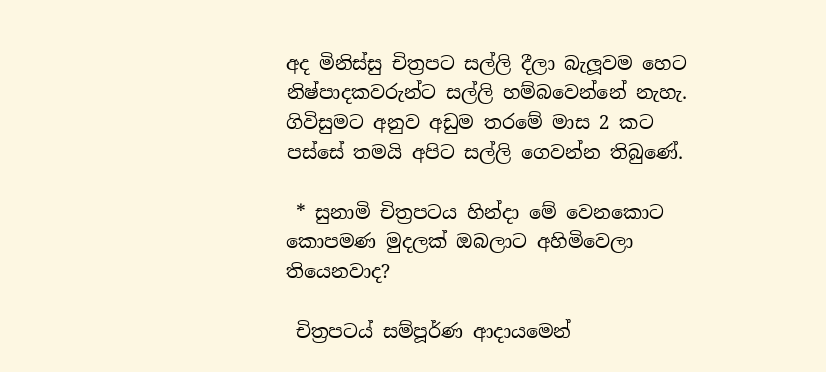අද මිනිස්සු චිත්‍රපට සල්ලි දීලා බැලූවම හෙට නිෂ්පාදකවරුන්ට සල්ලි හම්බවෙන්නේ නැහැ. ගිවිසුමට අනුව අඩුම තරමේ මාස 2 කට පස්සේ තමයි අපිට සල්ලි ගෙවන්න තිබුණේ.

 * සුනාමි චිත්‍රපටය හින්දා මේ වෙනකොට කොපමණ මුදලක් ඔබලාට අහිමිවෙලා තියෙනවාද?

 චිත්‍රපටය් සම්පූර්ණ ආදායමෙන්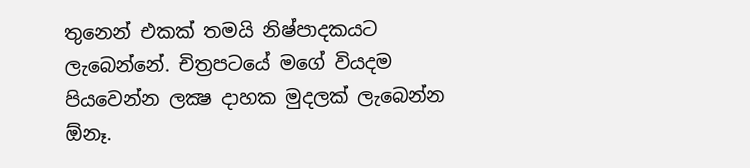තුනෙන් එකක් තමයි නිෂ්පාදකයට ලැබෙන්නේ. චිත්‍රපටයේ මගේ වියදම පියවෙන්න ලක්‍ෂ දාහක මුදලක් ලැබෙන්න ඕනෑ.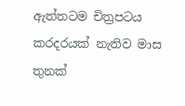ඇත්තටම චිත්‍රපටය කරදරයක් නැතිව මාස තුනක්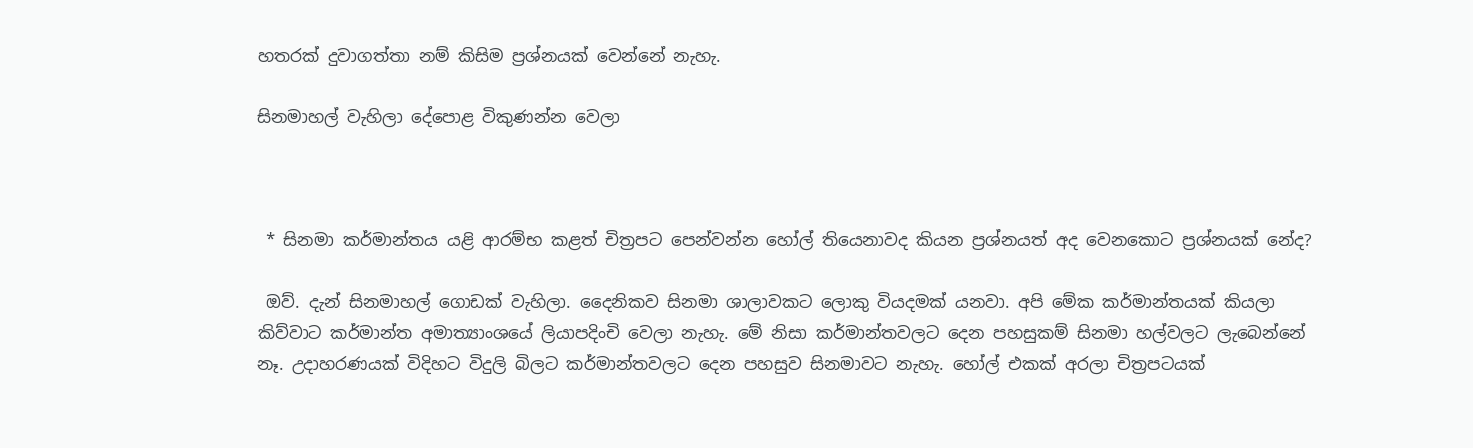හතරක් දුවාගත්තා නම් කිසිම ප්‍රශ්නයක් වෙන්නේ නැහැ.

සිනමාහල් වැහිලා දේපොළ විකුණන්න වෙලා



 * සිනමා කර්මාන්තය යළි ආරම්භ කළත් චිත්‍රපට පෙන්වන්න හෝල් තියෙනාවද කියන ප්‍රශ්නයත් අද වෙනකොට ප්‍රශ්නයක් නේද?

 ඔව්. දැන් සිනමාහල් ගොඩක් වැහිලා. දෛනිකව සිනමා ශාලාවකට ලොකු වියදමක් යනවා. අපි මේක කර්මාන්තයක් කියලා කිව්වාට කර්මාන්ත අමාත්‍යාංශයේ ලියාපදිංචි වෙලා නැහැ. මේ නිසා කර්මාන්තවලට දෙන පහසුකම් සිනමා හල්වලට ලැබෙන්නේ නෑ. උදාහරණයක් විදිහට විදුලි බිලට කර්මාන්තවලට දෙන පහසුව සිනමාවට නැහැ. හෝල් එකක් අරලා චිත්‍රපටයක්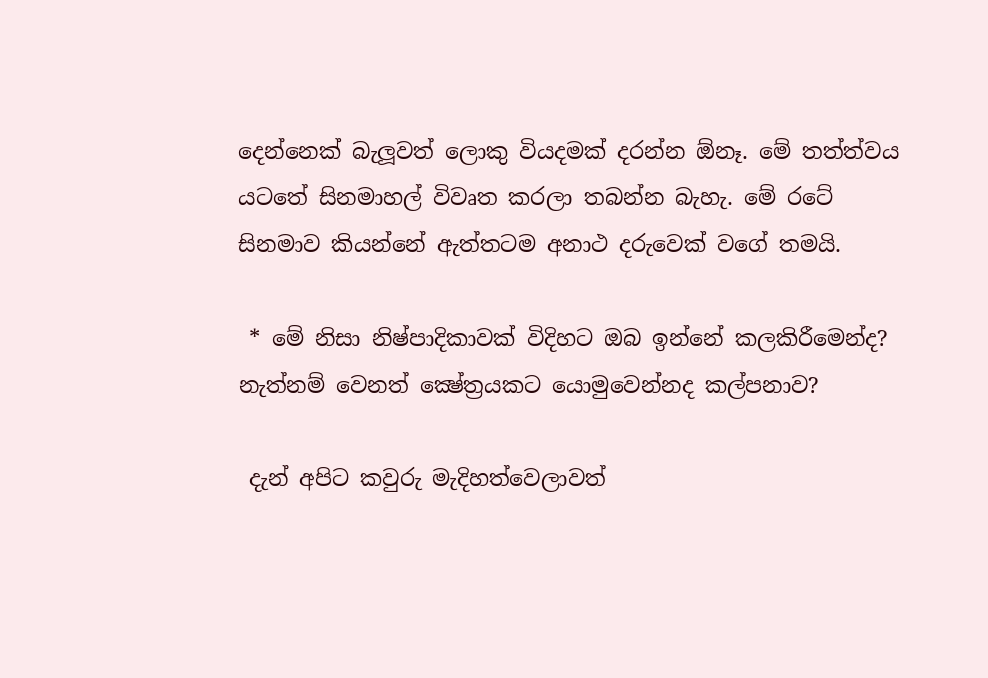දෙන්නෙක් බැලූවත් ලොකු වියදමක් දරන්න ඕනෑ. මේ තත්ත්වය යටතේ සිනමාහල් විවෘත කරලා තබන්න බැහැ. මේ රටේ සිනමාව කියන්නේ ඇත්තටම අනාථ දරුවෙක් වගේ තමයි.

 * මේ නිසා නිෂ්පාදිකාවක් විදිහට ඔබ ඉන්නේ කලකිරීමෙන්ද? නැත්නම් වෙනත් ක්‍ෂේත්‍රයකට යොමුවෙන්නද කල්පනාව?

 දැන් අපිට කවුරු මැදිහත්වෙලාවත්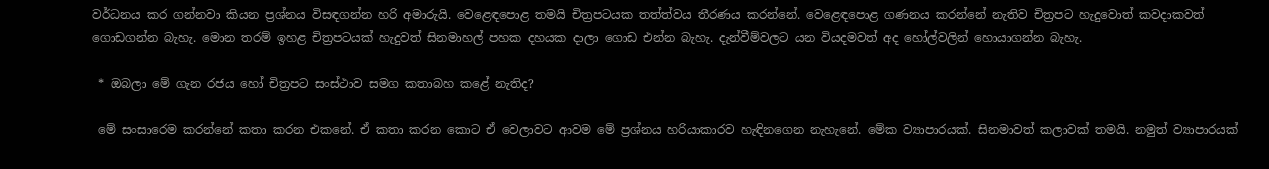වර්ධනය කර ගන්නවා කියන ප්‍රශ්නය විසඳගන්න හරි අමාරුයි. වෙළෙඳපොළ තමයි චිත්‍රපටයක තත්ත්වය තීරණය කරන්නේ. වෙළෙඳපොළ ගණනය කරන්නේ නැතිව චිත්‍රපට හැදුවොත් කවදාකවත් ගොඩගන්න බැහැ. මොන තරම් ඉහළ චිත්‍රපටයක් හැදුවත් සිනමාහල් පහක දහයක දාලා ගොඩ එන්න බැහැ. දැන්වීම්වලට යන වියදමවත් අද හෝල්වලින් හොයාගන්න බැහැ.

 * ඔබලා මේ ගැන රජය හෝ චිත්‍රපට සංස්ථාව සමග කතාබහ කළේ නැතිද?

 මේ සංසාරෙම කරන්නේ කතා කරන එකනේ. ඒ කතා කරන කොට ඒ වෙලාවට ආවම මේ ප්‍රශ්නය හරියාකාරව හැඳිනගෙන නැහැනේ. මේක ව්‍යාපාරයක්. සිනමාවත් කලාවක් තමයි. නමුත් ව්‍යාපාරයක්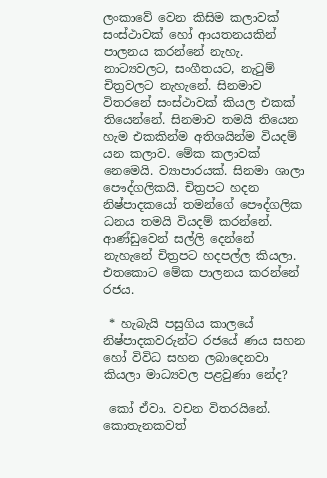ලංකාවේ වෙන කිසිම කලාවක් සංස්ථාවක් හෝ ආයතනයකින් පාලනය කරන්නේ නැහැ. නාට්‍යවලට, සංගීතයට, නැටුම් චිත්‍රවලට නැහැනේ. සිනමාව විතරනේ සංස්ථාවක් කියල එකක් තියෙන්නේ. සිනමාව තමයි තියෙන හැම එකකින්ම අතිශයින්ම වියදම් යන කලාව. මේක කලාවක් නෙමෙයි. ව්‍යාපාරයක්. සිනමා ශාලා පෞද්ගලිකයි. චිත්‍රපට හදන නිෂ්පාදකයෝ තමන්ගේ පෞද්ගලික ධනය තමයි වියදම් කරන්නේ. ආණ්ඩුවෙන් සල්ලි දෙන්නේ නැහැනේ චිත්‍රපට හදපල්ල කියලා. එතකොට මේක පාලනය කරන්නේ රජය.

 * හැබැයි පසුගිය කාලයේ නිෂ්පාදකවරුන්ට රජයේ ණය සහන හෝ විවිධ සහන ලබාදෙනවා කියලා මාධ්‍යවල පළවුණා නේද?

 කෝ ඒවා. වචන විතරයිනේ. කොතැනකවත්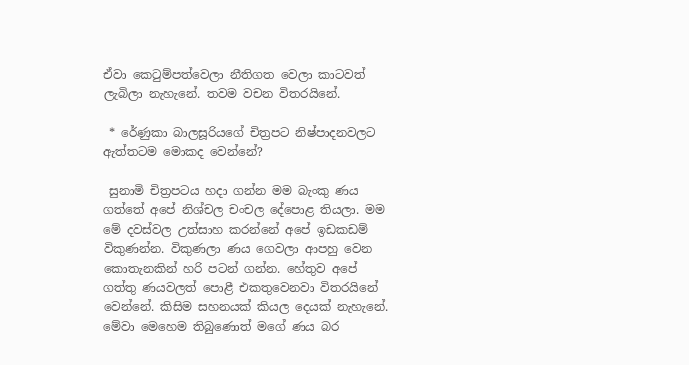ඒවා කෙටුම්පත්වෙලා නීතිගත වෙලා කාටවත් ලැබිලා නැහැනේ. තවම වචන විතරයිනේ.

 * රේණුකා බාලසූරියගේ චිත්‍රපට නිෂ්පාදනවලට ඇත්තටම මොකද වෙන්නේ?

 සුනාමි චිත්‍රපටය හදා ගන්න මම බැංකු ණය ගත්තේ අපේ නිශ්චල චංචල දේපොළ තියලා. මම මේ දවස්වල උත්සාහ කරන්නේ අපේ ඉඩකඩම් විකුණන්න. විකුණලා ණය ගෙවලා ආපහු වෙන කොතැනකින් හරි පටන් ගන්න. හේතුව අපේ ගත්තු ණයවලත් පොළී එකතුවෙනවා විතරයිනේ වෙන්නේ. කිසිම සහනයක් කියල දෙයක් නැහැනේ. මේවා මෙහෙම තිබුණොත් මගේ ණය බර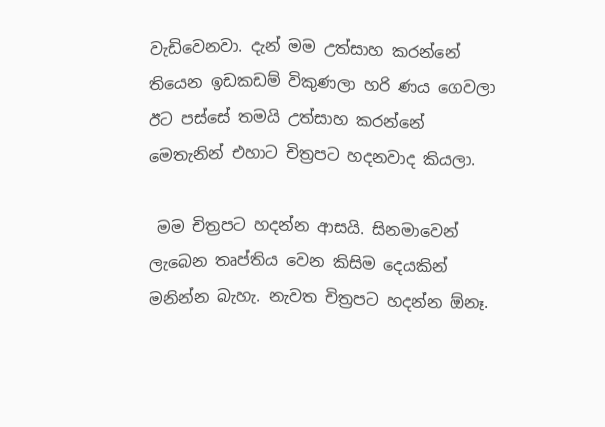වැඩිවෙනවා. දැන් මම උත්සාහ කරන්නේ තියෙන ඉඩකඩම් විකුණලා හරි ණය ගෙවලා ඊට පස්සේ තමයි උත්සාහ කරන්නේ මෙතැනින් එහාට චිත්‍රපට හදනවාද කියලා.

 මම චිත්‍රපට හදන්න ආසයි. සිනමාවෙන් ලැබෙන තෘප්තිය වෙන කිසිම දෙයකින් මනින්න බැහැ. නැවත චිත්‍රපට හදන්න ඕනෑ.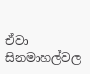ඒවා සිනමාහල්වල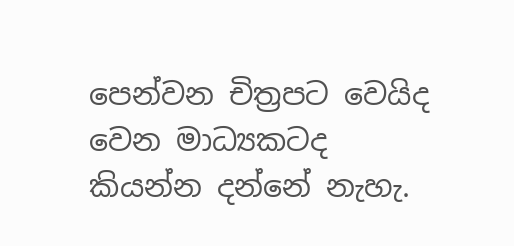පෙන්වන චිත්‍රපට වෙයිද වෙන මාධ්‍යකටද කියන්න දන්නේ නැහැ.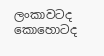ලංකාවටද කොහොටද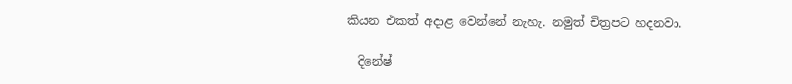කියන එකත් අදාළ වෙන්නේ නැහැ. නමුත් චිත්‍රපට හදනවා.

  දිනේෂ්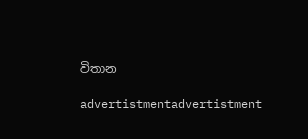විතාන

advertistmentadvertistment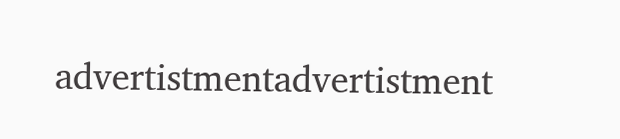advertistmentadvertistment